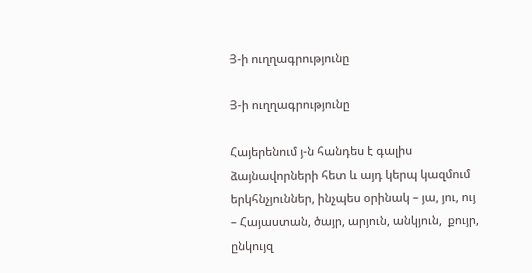Յ-ի ուղղագրությունը

Յ-ի ուղղագրությունը

Հայերենում յ-ն հանդես է գալիս ձայնավորների հետ և այդ կերպ կազմում երկհնչյուններ, ինչպես օրինակ – յա, յու, ույ – Հայաստան, ծայր, արյուն, անկյուն,  քույր, ընկույզ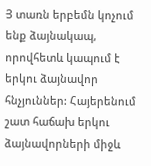Յ տառն երբեմն կոչում ենք ձայնակապ, որովհետև կապում է երկու ձայնավոր հնչյուններ: Հայերենում շատ հաճախ երկու ձայնավորների միջև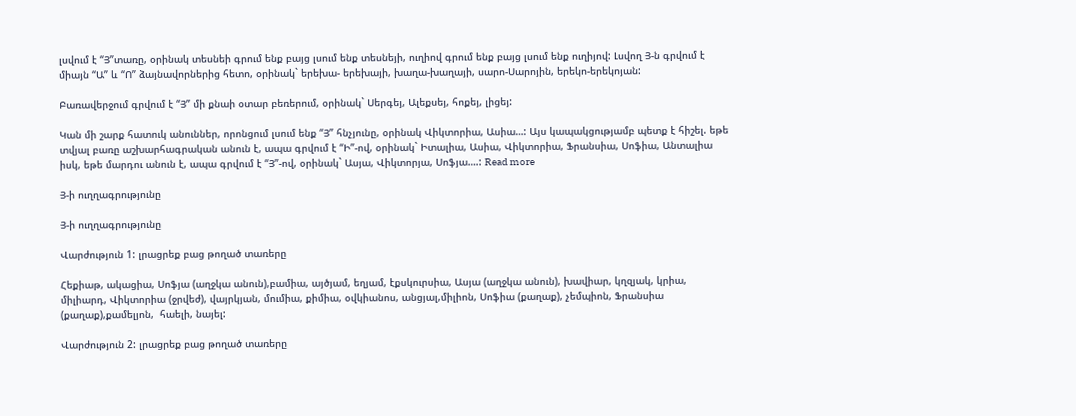լսվում է “Յ”տառը, օրինակ տեսնեի գրում ենք բայց լսում ենք տեսնեյի, ուղիով գրում ենք բայց լսում ենք ուղիյով: Լսվող Յ-ն գրվում է միայն “Ա” և “Ո” ձայնավորներից հետո, օրինակ` երեխա- երեխայի, խաղա-խաղայի, սարո-Սարոյին, երեկո-երեկոյան:

Բառավերջում գրվում է “Յ” մի քնաի օտար բեռերում, օրինակ` Սերգեյ, Ալեքսեյ, հոքեյ, լիցեյ:

Կան մի շարք հատուկ անուններ, որոնցում լսում ենք “Յ” հնչյունը, օրինակ Վիկտորիա, Ասիա…: Այս կապակցությամբ պետք է հիշել. եթե տվյալ բառը աշխարհագրական անուն է, ապա գրվում է “Ի”-ով, օրինակ` Իտալիա, Ասիա, Վիկտորիա, Ֆրանսիա, Սոֆիա, Անտալիա իսկ, եթե մարդու անուն է, ապա գրվում է “Յ”-ով, օրինակ` Ասյա, Վիկտորյա, Սոֆյա….: Read more

Յ-ի ուղղագրությունը

Յ-ի ուղղագրությունը

Վարժություն 1: լրացրեք բաց թողած տառերը

Հեքիաթ, ակացիա, Սոֆյա (աղջկա անուն),բամիա, այծյամ, եղյամ, էքսկուրսիա, Ասյա (աղջկա անուն), խավիար, կղզյակ, կրիա, միլիարդ, Վիկտորիա (ջրվեժ), վայրկյան, մումիա, քիմիա, օվկիանոս, անցյալ,միլիոն, Սոֆիա (քաղաք), չեմպիոն, Ֆրանսիա (քաղաք),քամելյոն,  հաելի, նայել:

Վարժություն 2: լրացրեք բաց թողած տառերը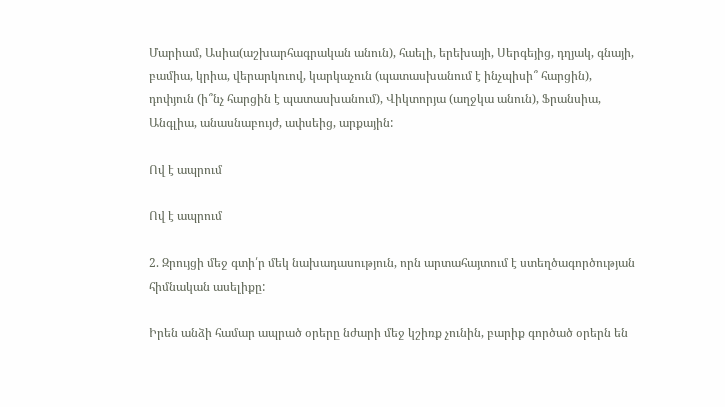Մարիամ, Ասիա(աշխարհագրական անուն), հաելի, երեխայի, Սերգեյից, դղյակ, գնայի, բամիա, կրիա, վերարկուով, կարկաչուն (պատասխանում է ինչպիսի՞ հարցին), դոփյուն (ի՞նչ հարցին է պատասխանում), Վիկտորյա (աղջկա անուն), Ֆրանսիա, Անգլիա, անասնաբույժ, ափսեից, արքային:

Ով է ապրում

Ով է ապրում

2. Զրույցի մեջ գտի՛ր մեկ նախադասություն, որն արտահայտում է ստեղծագործության հիմնական ասելիքը:

Իրեն անձի համար ապրած օրերը նժարի մեջ կշիռք չունին, բարիք գործած օրերն են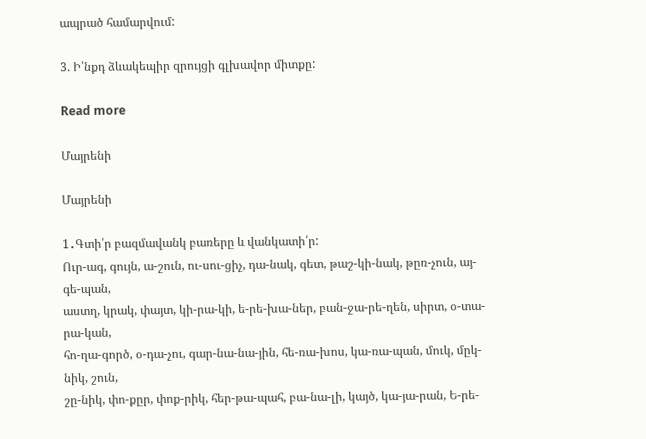ապրած համարվում:

3. Ի՛նքդ ձևակեպիր զրույցի գլխավոր միտքը:

Read more

Մայրենի

Մայրենի

1․Գտի՛ր բազմավանկ բառերը և վանկատի՛ր:
Ուր-ագ, գույն, ա-շուն, ու-սու-ցիչ, դա-նակ, գետ, թաշ-կի-նակ, թըռ-չուն, այ-գե-պան,
աստղ, կրակ, փայտ, կի-րա-կի, ե-րե-խա-ներ, բան-ջա-րե-ղեն, սիրտ, օ-տա-րա-կան,
հո-ղա-գործ, օ-դա-չու, գար-նա-նա-յին, հե-ռա-խոս, կա-ռա-պան, մուկ, մըկ-նիկ, շուն,
շը-նիկ, փո-քըր, փոք-րիկ, հեր-թա-պահ, բա-նա-լի, կայծ, կա-յա-րան, Ե-րե-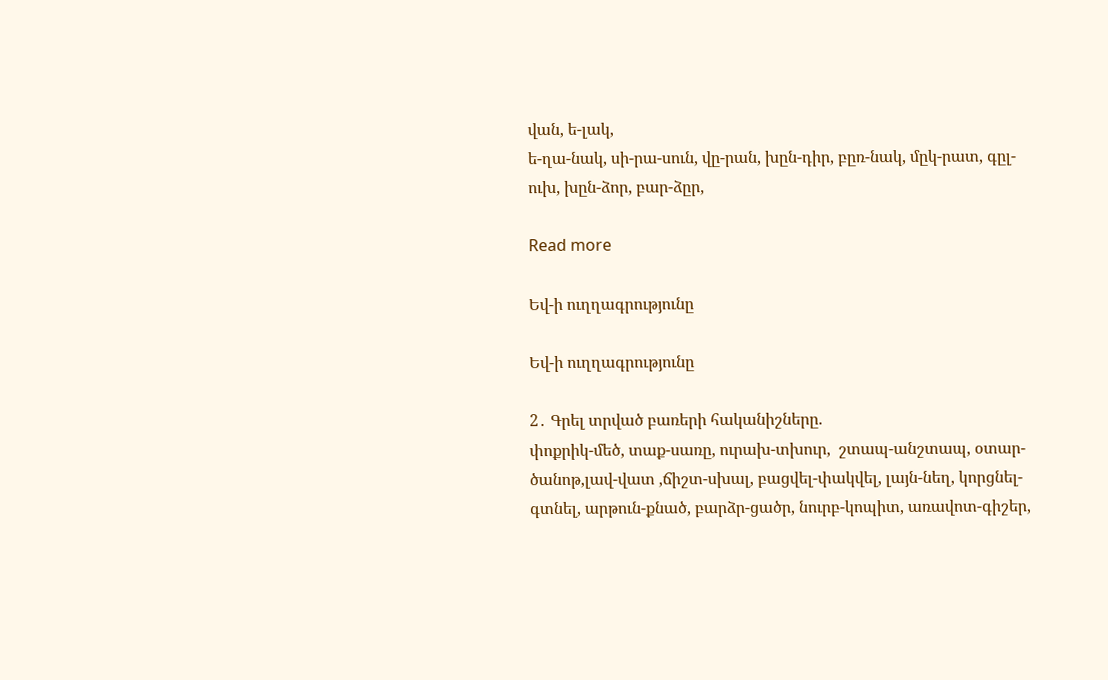վան, ե-լակ,
ե-ղա-նակ, սի-րա-սուն, վը-րան, խըն-դիր, բըռ-նակ, մըկ-րատ, գըլ-ուխ, խըն-ձոր, բար-ձըր,

Read more

Եվ-ի ուղղագրությունը

Եվ-ի ուղղագրությունը

2․ Գրել տրված բառերի հականիշները.
փոքրիկ-մեծ, տաք-սառը, ուրախ-տխուր,  շտապ-անշտապ, օտար-ծանոթ,լավ-վատ ,ճիշտ-սխալ, բացվել-փակվել, լայն-նեղ, կորցնել-գտնել, արթուն-քնած, բարձր-ցածր, նուրբ-կոպիտ, առավոտ-գիշեր,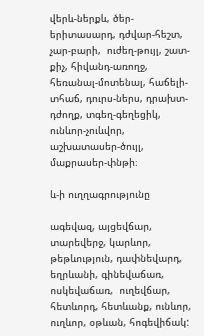վերև-ներքև, ծեր-երիտասարդ, դժվար-հեշտ, չար-բարի,  ուժեղ-թույլ, շատ-քիչ, հիվանդ-առողջ, հեռանալ-մոտենալ, հաճելի-տհաճ, դուրս-ներս, դրախտ-դժողք, տգեղ-գեղեցիկ,  ունևոր-չուևվոր, աշխատասեր-ծույլ, մաքրասեր-փնթի։

և-ի ուղղագրությունը

ագեվազ, այցեվճար, տարեվերջ, կարևոր, թեթևություն, դափնեվարդ, եղրևանի, գինեվաճառ, ոսկեվաճառ,  ուղեվճար, հետևորդ, հետևանք, ունևոր, ուղևոր, օթևան, հոգեվիճակ: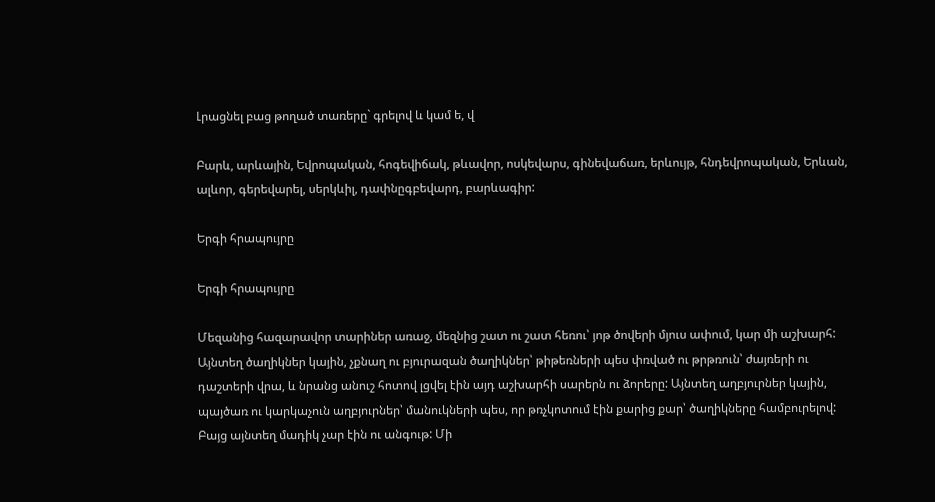Լրացնել բաց թողած տառերը` գրելով և կամ ե, վ

Բարև, արևային, Եվրոպական, հոգեվիճակ, թևավոր, ոսկեվարս, գինեվաճառ, երևույթ, հնդեվրոպական, Երևան, ալևոր, գերեվարել, սերկևիլ, դափնըգբեվարդ, բարևագիր:

Երգի հրապույրը

Երգի հրապույրը

Մեզանից հազարավոր տարիներ առաջ, մեզնից շատ ու շատ հեռու՝ յոթ ծովերի մյուս ափում, կար մի աշխարհ: Այնտեղ ծաղիկներ կային, չքնաղ ու բյուրազան ծաղիկներ՝ թիթեռների պես փռված ու թրթռուն՝ ժայռերի ու դաշտերի վրա, և նրանց անուշ հոտով լցվել էին այդ աշխարհի սարերն ու ձորերը: Այնտեղ աղբյուրներ կային, պայծառ ու կարկաչուն աղբյուրներ՝ մանուկների պես, որ թռչկոտում էին քարից քար՝ ծաղիկները համբուրելով: Բայց այնտեղ մադիկ չար էին ու անգութ: Մի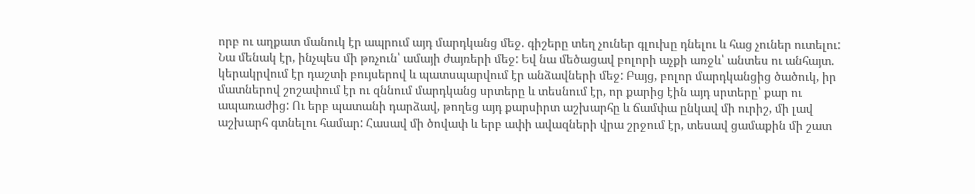որբ ու աղքատ մանուկ էր ապրում այդ մարդկանց մեջ. գիշերը տեղ չուներ գլուխը դնելու և հաց չուներ ուտելու: Նա մենակ էր, ինչպես մի թռչուն՝ ամայի ժայռերի մեջ: Եվ նա մեծացավ բոլորի աչքի առջև՝ անտես ու անհայտ. կերակրվում էր դաշտի բույսերով և պատսպարվում էր անձավների մեջ: Բայց, բոլոր մարդկանցից ծածուկ, իր մատներով շոշափում էր ու զննում մարդկանց սրտերը և տեսնում էր, որ քարից էին այդ սրտերը՝ քար ու ապառաժից: Ու երբ պատանի դարձավ, թողեց այդ քարսիրտ աշխարհը և ճամփա ընկավ մի ուրիշ, մի լավ աշխարհ գտնելու համար: Հասավ մի ծովափ և երբ ափի ավազների վրա շրջում էր, տեսավ ցամաքին մի շատ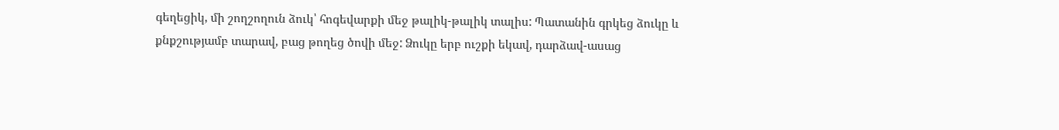գեղեցիկ, մի շողշողուն ձուկ՝ հոգեվարքի մեջ թալիկ-թալիկ տալիս: Պատանին գրկեց ձուկը և քնքշությամբ տարավ, բաց թողեց ծովի մեջ: Ձուկը երբ ուշքի եկավ, դարձավ-ասաց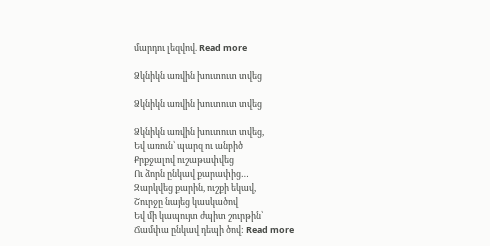մարդու լեզվով. Read more

Ձկնիկն առվին խուտուտ տվեց

Ձկնիկն առվին խուտուտ տվեց

Ձկնիկն առվին խուտուտ տվեց,
Եվ առուն՝ պարզ ու անբիծ
Քրքջալով ուշաթափվեց
Ու ձորն ընկավ քարափից…
Զարկվեց քարին, ուշքի եկավ,
Շուրջը նայեց կասկածով
Եվ մի կապույտ ժպիտ շուրթին՝
Ճամփա ընկավ դեպի ծով: Read more